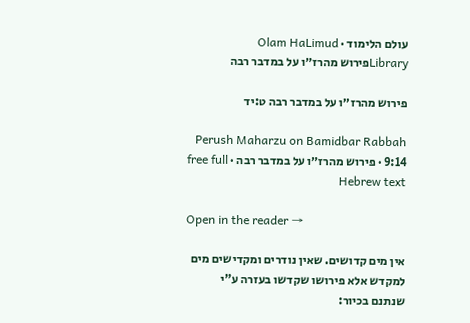עולם הלימוד · Olam HaLimud
Libraryפירוש מהרז״ו על במדבר רבה

פירוש מהרז״ו על במדבר רבה ט:יד

Perush Maharzu on Bamidbar Rabbah 9:14 · פירוש מהרז״ו על במדבר רבה · free full Hebrew text

Open in the reader →

אין מים קדושים. שאין נודרים ומקדישים מים למקדש אלא פירושו שקדשו בעזרה ע"י שנתנם בכיור: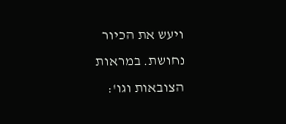ויעש את הכיור נחושת. במראות הצובאות וגו':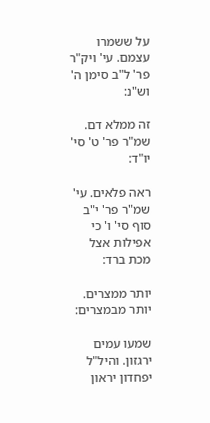על ששמרו עצמם. עי' ויק"ר פר' ל"ב סימן ה' וש"נ:

זה ממלא דם. שמ"ר פר' ט' סי' יו"ד:

ראה פלאים. עי' שמ"ר פר' י"ב סוף סי' ו' כי אפילות אצל מכת ברד:

יותר ממצרים. יותר מבמצרים:

שמעו עמים ירגזון. והיל"ל יפחדון יראון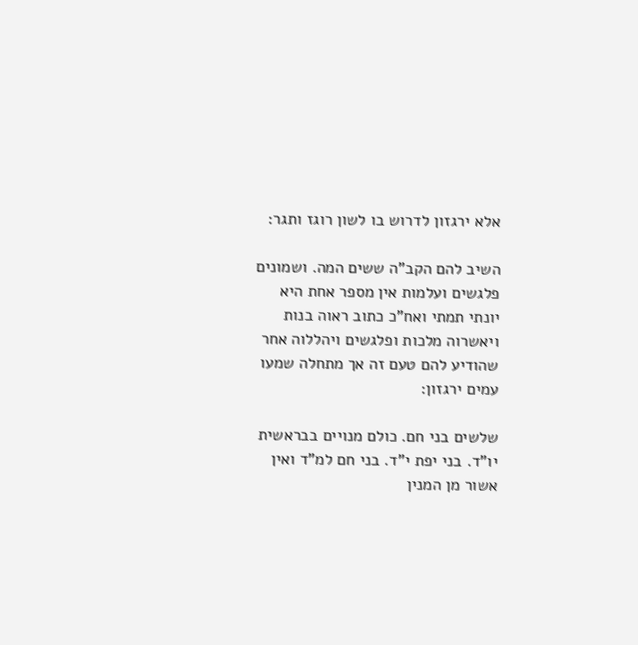אלא ירגזון לדרוש בו לשון רוגז ותגר:

השיב להם הקב"ה ששים המה. ושמונים פלגשים ועלמות אין מספר אחת היא יונתי תמתי ואח"כ כתוב ראוה בנות ויאשרוה מלכות ופלגשים ויהללוה אחר שהודיע להם טעם זה אך מתחלה שמעו עמים ירגזון:

שלשים בני חם. כולם מנויים בבראשית יו"ד. בני יפת י"ד. בני חם למ"ד ואין אשור מן המנין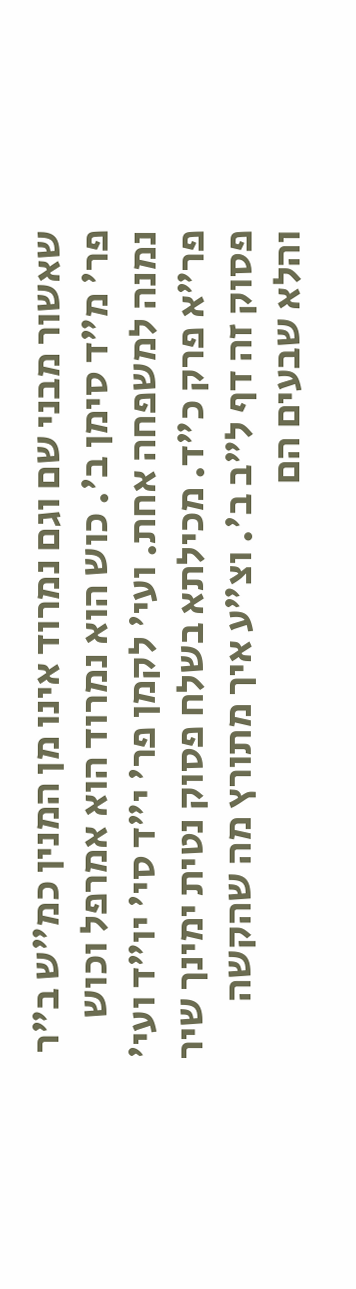שאשור מבני שם וגם נמרוד אינו מן המנין כמ"ש ב"ר פר' מ"ד סימן ב'. כוש הוא נמרוד הוא אמרפל וכוש נמנה למשפחה אחת. ועי' לקמן פר' י"ד סי' יו"ד ועי' פר"א פרק כ"ד. מכילתא בשלח פסוק נטית ימינך שיר פסוק זה דף ל"ב ב'. וצ"ע איך מתורץ מה שהקשה והלא שבעים הם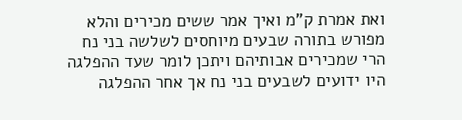ואת אמרת ק"מ ואיך אמר ששים מכירים והלא מפורש בתורה שבעים מיוחסים לשלשה בני נח הרי שמכירים אבותיהם ויתכן לומר שעד ההפלגה היו ידועים לשבעים בני נח אך אחר ההפלגה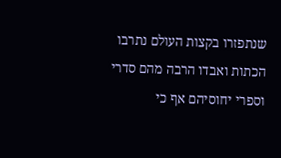שנתפזרו בקצות העולם נתרבו הכתות ואבדו הרבה מהם סדרי וספרי יחוסיהם אף כי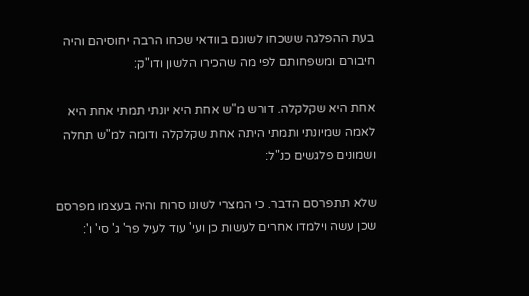בעת ההפלגה ששכחו לשונם בוודאי שכחו הרבה יחוסיהם והיה חיבורם ומשפחותם לפי מה שהכירו הלשון ודו"ק:

אחת היא שקלקלה. דורש מ"ש אחת היא יונתי תמתי אחת היא לאמה שמיונתי ותמתי היתה אחת שקלקלה ודומה למ"ש תחלה ושמונים פלגשים כנ"ל:

שלא תתפרסם הדבר. כי המצרי לשונו סרוח והיה בעצמו מפרסם שכן עשה וילמדו אחרים לעשות כן ועי' עוד לעיל פר' ג' סי' ו':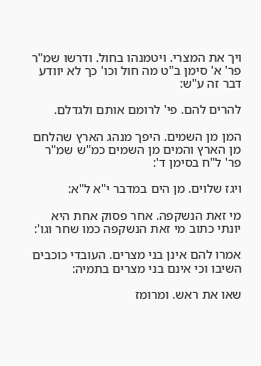ויך את המצרי. ויטמנהו בחול. ודרשו שמ"ר פר' א' סימן ב"ט מה חול וכו' כך לא יוודע דבר זה ע"ש:

להרים להם. פי' לרומם אותם ולגדלם.

המן מן השמים. היפך מנהג הארץ שהלחם מן הארץ והמים מן השמים כמ"ש שמ"ר פר' ל"ח בסימן ד':

ויגז שלוים. מן הים במדבר י"א ל"א:

מי זאת הנשקפה. אחר פסוק אחת היא יונתי כתוב מי זאת הנשקפה כמו שחר וגו':

אמרו להם אינן בני מצרים. העובדי כוכבים השיבו וכי אינם בני מצרים בתמיה:

שאו את ראש. ומרומז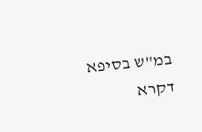במ"ש בסיפא דקרא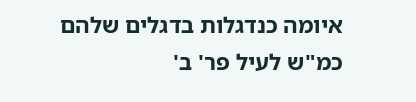איומה כנדגלות בדגלים שלהם כמ"ש לעיל פר' ב'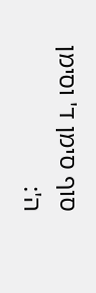סוף סימן ד' וסימן ה':